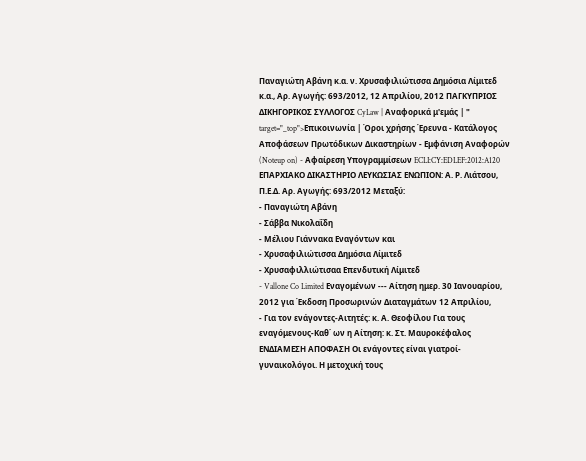Παναγιώτη Αβάνη κ.α. ν. Χρυσαφιλιώτισσα Δημόσια Λίμιτεδ κ.α., Αρ. Αγωγής: 693/2012, 12 Απριλίου, 2012 ΠΑΓΚΥΠΡΙΟΣ ΔΙΚΗΓΟΡΙΚΟΣ ΣΥΛΛΟΓΟΣ CyLaw | Αναφορικά μ'εμάς | " target="_top">Επικοινωνία | Όροι χρήσης Έρευνα - Κατάλογος Αποφάσεων Πρωτόδικων Δικαστηρίων - Εμφάνιση Αναφορών (Noteup on) - Αφαίρεση Υπογραμμίσεων ECLI:CY:EDLEF:2012:A120 ΕΠΑΡΧΙΑΚΟ ΔΙΚΑΣΤΗΡΙΟ ΛΕΥΚΩΣΙΑΣ ΕΝΩΠΙΟΝ: Α. Ρ. Λιάτσου, Π.Ε.Δ. Αρ. Αγωγής: 693/2012 Μεταξύ:
- Παναγιώτη Αβάνη
- Σάββα Νικολαΐδη
- Μέλιου Γιάννακα Εναγόντων και
- Χρυσαφιλιώτισσα Δημόσια Λίμιτεδ
- Χρυσαφιλλιώτισαα Επενδυτική Λίμιτεδ
- Vallone Co Limited Εναγομένων --- Αίτηση ημερ. 30 Ιανουαρίου, 2012 για Έκδοση Προσωρινών Διαταγμάτων 12 Απριλίου,
- Για τον ενάγοντες-Αιτητές: κ. Α. Θεοφίλου Για τους εναγόμενους-Καθ΄ ων η Αίτηση: κ. Στ. Μαυροκέφαλος ΕΝΔΙΑΜΕΣΗ ΑΠΟΦΑΣΗ Οι ενάγοντες είναι γιατροί-γυναικολόγοι. Η μετοχική τους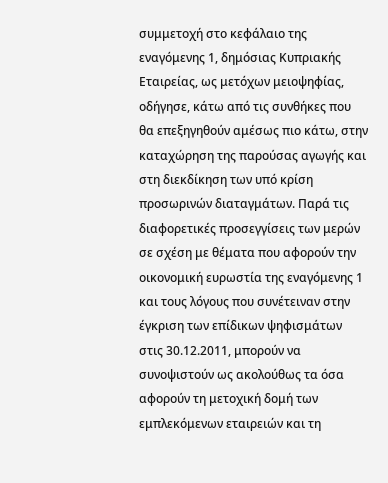συμμετοχή στο κεφάλαιο της εναγόμενης 1, δημόσιας Κυπριακής Εταιρείας, ως μετόχων μειοψηφίας, οδήγησε, κάτω από τις συνθήκες που θα επεξηγηθούν αμέσως πιο κάτω, στην καταχώρηση της παρούσας αγωγής και στη διεκδίκηση των υπό κρίση προσωρινών διαταγμάτων. Παρά τις διαφορετικές προσεγγίσεις των μερών σε σχέση με θέματα που αφορούν την οικονομική ευρωστία της εναγόμενης 1 και τους λόγους που συνέτειναν στην έγκριση των επίδικων ψηφισμάτων στις 30.12.2011, μπορούν να συνοψιστούν ως ακολούθως τα όσα αφορούν τη μετοχική δομή των εμπλεκόμενων εταιρειών και τη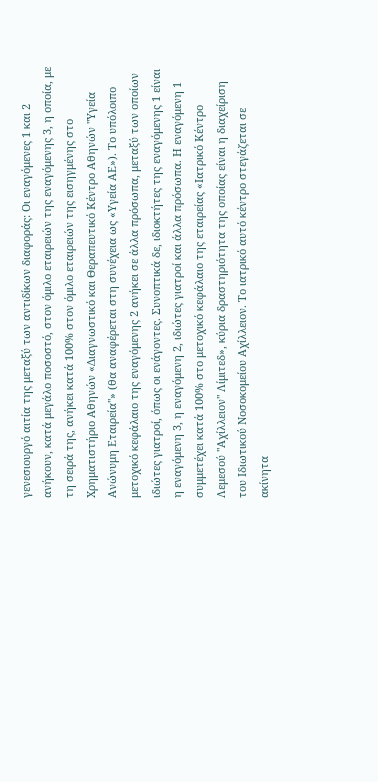γενεσιουργό αιτία της μεταξύ των αντιδίκων διαφοράς: Οι εναγόμενες 1 και 2 ανήκουν, κατά μεγάλο ποσοστό, στον όμιλο εταιρειών της εναγόμενης 3, η οποία, με τη σειρά της, ανήκει κατά 100% στον όμιλο εταιρειών της εισηγμένης στο Χρηματιστήριο Αθηνών «Διαγνωστικό και Θεραπευτικό Κέντρο Αθηνών "Υγεία Ανώνυμη Εταιρεία"» (θα αναφέρεται στη συνέχεια ως «Υγεία ΑΕ»). Το υπόλοιπο μετοχικό κεφάλαιο της εναγόμενης 2 ανήκει σε άλλα πρόσωπα, μεταξύ των οποίων ιδιώτες γιατροί, όπως οι ενάγοντες. Συνοπτικά δε, ιδιοκτήτες της εναγόμενης 1 είναι η εναγόμενη 3, η εναγόμενη 2, ιδιώτες γιατροί και άλλα πρόσωπα. Η εναγόμενη 1 συμμετέχει κατά 100% στο μετοχικό κεφάλαιο της εταιρείας «Ιατρικό Κέντρο Λεμεσού "Αχίλλειον" Λίμιτεδ», κύρια δραστηριότητα της οποίας είναι η διαχείριση του Ιδιωτικού Νοσοκομείου Αχίλλειον. Το ιατρικό αυτό κέντρο στεγάζεται σε ακίνητα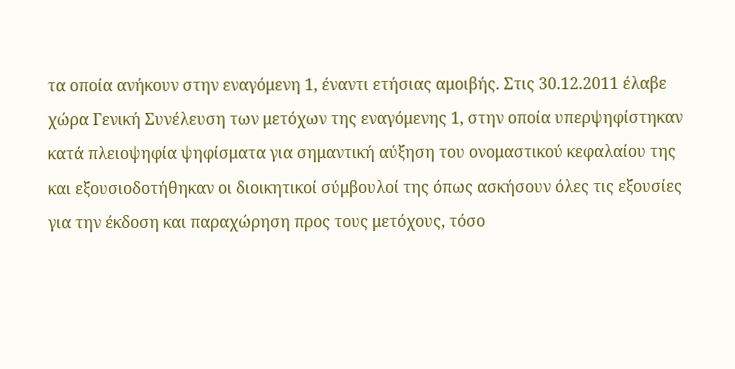τα οποία ανήκουν στην εναγόμενη 1, έναντι ετήσιας αμοιβής. Στις 30.12.2011 έλαβε χώρα Γενική Συνέλευση των μετόχων της εναγόμενης 1, στην οποία υπερψηφίστηκαν κατά πλειοψηφία ψηφίσματα για σημαντική αύξηση του ονομαστικού κεφαλαίου της και εξουσιοδοτήθηκαν οι διοικητικοί σύμβουλοί της όπως ασκήσουν όλες τις εξουσίες για την έκδοση και παραχώρηση προς τους μετόχους, τόσο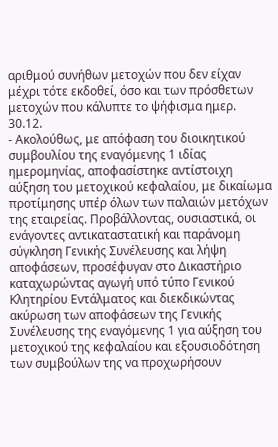αριθμού συνήθων μετοχών που δεν είχαν μέχρι τότε εκδοθεί, όσο και των πρόσθετων μετοχών που κάλυπτε το ψήφισμα ημερ. 30.12.
- Ακολούθως, με απόφαση του διοικητικού συμβουλίου της εναγόμενης 1 ιδίας ημερομηνίας, αποφασίστηκε αντίστοιχη αύξηση του μετοχικού κεφαλαίου, με δικαίωμα προτίμησης υπέρ όλων των παλαιών μετόχων της εταιρείας. Προβάλλοντας, ουσιαστικά, οι ενάγοντες αντικαταστατική και παράνομη σύγκληση Γενικής Συνέλευσης και λήψη αποφάσεων, προσέφυγαν στο Δικαστήριο καταχωρώντας αγωγή υπό τύπο Γενικού Κλητηρίου Εντάλματος και διεκδικώντας ακύρωση των αποφάσεων της Γενικής Συνέλευσης της εναγόμενης 1 για αύξηση του μετοχικού της κεφαλαίου και εξουσιοδότηση των συμβούλων της να προχωρήσουν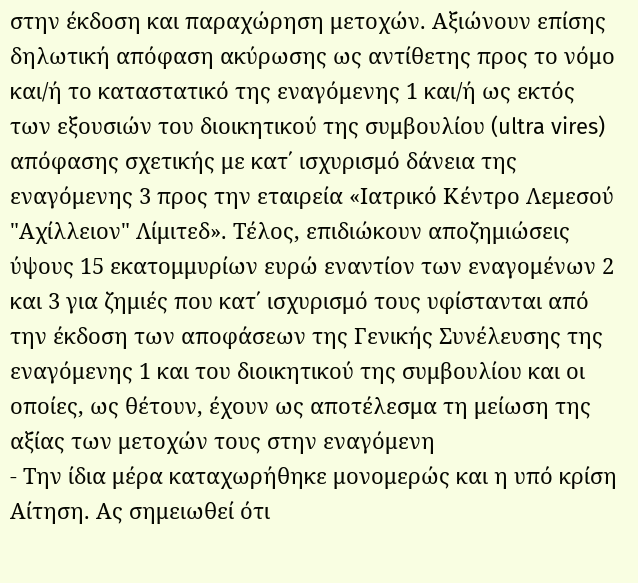στην έκδοση και παραχώρηση μετοχών. Αξιώνουν επίσης δηλωτική απόφαση ακύρωσης ως αντίθετης προς το νόμο και/ή το καταστατικό της εναγόμενης 1 και/ή ως εκτός των εξουσιών του διοικητικού της συμβουλίου (ultra vires) απόφασης σχετικής με κατ΄ ισχυρισμό δάνεια της εναγόμενης 3 προς την εταιρεία «Ιατρικό Κέντρο Λεμεσού "Αχίλλειον" Λίμιτεδ». Τέλος, επιδιώκουν αποζημιώσεις ύψους 15 εκατομμυρίων ευρώ εναντίον των εναγομένων 2 και 3 για ζημιές που κατ΄ ισχυρισμό τους υφίστανται από την έκδοση των αποφάσεων της Γενικής Συνέλευσης της εναγόμενης 1 και του διοικητικού της συμβουλίου και οι οποίες, ως θέτουν, έχουν ως αποτέλεσμα τη μείωση της αξίας των μετοχών τους στην εναγόμενη
- Την ίδια μέρα καταχωρήθηκε μονομερώς και η υπό κρίση Αίτηση. Ας σημειωθεί ότι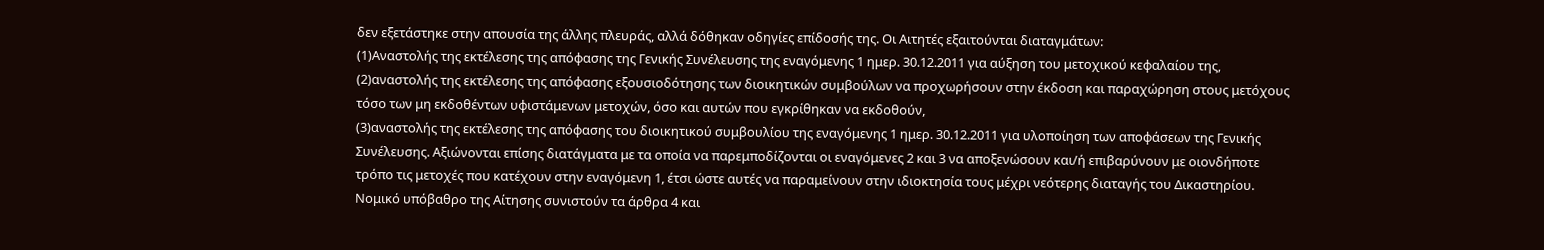δεν εξετάστηκε στην απουσία της άλλης πλευράς, αλλά δόθηκαν οδηγίες επίδοσής της. Οι Αιτητές εξαιτούνται διαταγμάτων:
(1)Αναστολής της εκτέλεσης της απόφασης της Γενικής Συνέλευσης της εναγόμενης 1 ημερ. 30.12.2011 για αύξηση του μετοχικού κεφαλαίου της,
(2)αναστολής της εκτέλεσης της απόφασης εξουσιοδότησης των διοικητικών συμβούλων να προχωρήσουν στην έκδοση και παραχώρηση στους μετόχους τόσο των μη εκδοθέντων υφιστάμενων μετοχών, όσο και αυτών που εγκρίθηκαν να εκδοθούν,
(3)αναστολής της εκτέλεσης της απόφασης του διοικητικού συμβουλίου της εναγόμενης 1 ημερ. 30.12.2011 για υλοποίηση των αποφάσεων της Γενικής Συνέλευσης. Αξιώνονται επίσης διατάγματα με τα οποία να παρεμποδίζονται οι εναγόμενες 2 και 3 να αποξενώσουν και/ή επιβαρύνουν με οιονδήποτε τρόπο τις μετοχές που κατέχουν στην εναγόμενη 1, έτσι ώστε αυτές να παραμείνουν στην ιδιοκτησία τους μέχρι νεότερης διαταγής του Δικαστηρίου. Νομικό υπόβαθρο της Αίτησης συνιστούν τα άρθρα 4 και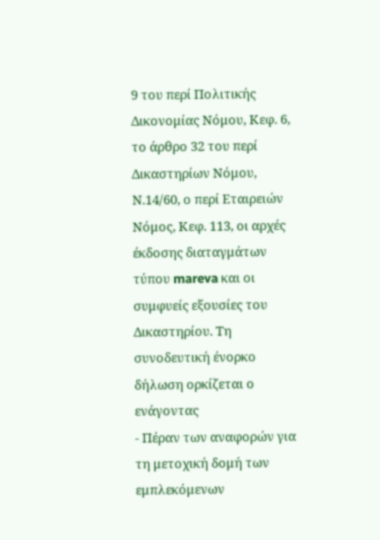9 του περί Πολιτικής Δικονομίας Νόμου, Κεφ. 6, το άρθρο 32 του περί Δικαστηρίων Νόμου, Ν.14/60, ο περί Εταιρειών Νόμος, Κεφ. 113, οι αρχές έκδοσης διαταγμάτων τύπου mareva και οι συμφυείς εξουσίες του Δικαστηρίου. Τη συνοδευτική ένορκο δήλωση ορκίζεται ο ενάγοντας
- Πέραν των αναφορών για τη μετοχική δομή των εμπλεκόμενων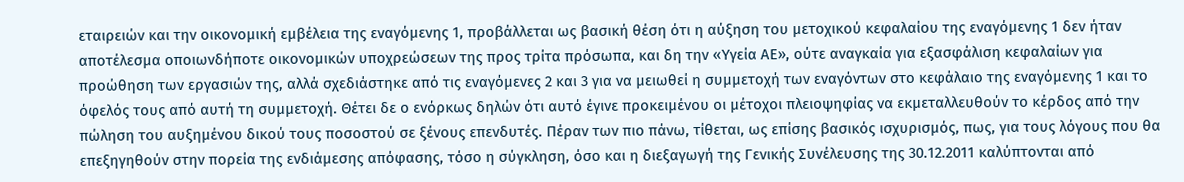εταιρειών και την οικονομική εμβέλεια της εναγόμενης 1, προβάλλεται ως βασική θέση ότι η αύξηση του μετοχικού κεφαλαίου της εναγόμενης 1 δεν ήταν αποτέλεσμα οποιωνδήποτε οικονομικών υποχρεώσεων της προς τρίτα πρόσωπα, και δη την «Υγεία ΑΕ», ούτε αναγκαία για εξασφάλιση κεφαλαίων για προώθηση των εργασιών της, αλλά σχεδιάστηκε από τις εναγόμενες 2 και 3 για να μειωθεί η συμμετοχή των εναγόντων στο κεφάλαιο της εναγόμενης 1 και το όφελός τους από αυτή τη συμμετοχή. Θέτει δε ο ενόρκως δηλών ότι αυτό έγινε προκειμένου οι μέτοχοι πλειοψηφίας να εκμεταλλευθούν το κέρδος από την πώληση του αυξημένου δικού τους ποσοστού σε ξένους επενδυτές. Πέραν των πιο πάνω, τίθεται, ως επίσης βασικός ισχυρισμός, πως, για τους λόγους που θα επεξηγηθούν στην πορεία της ενδιάμεσης απόφασης, τόσο η σύγκληση, όσο και η διεξαγωγή της Γενικής Συνέλευσης της 30.12.2011 καλύπτονται από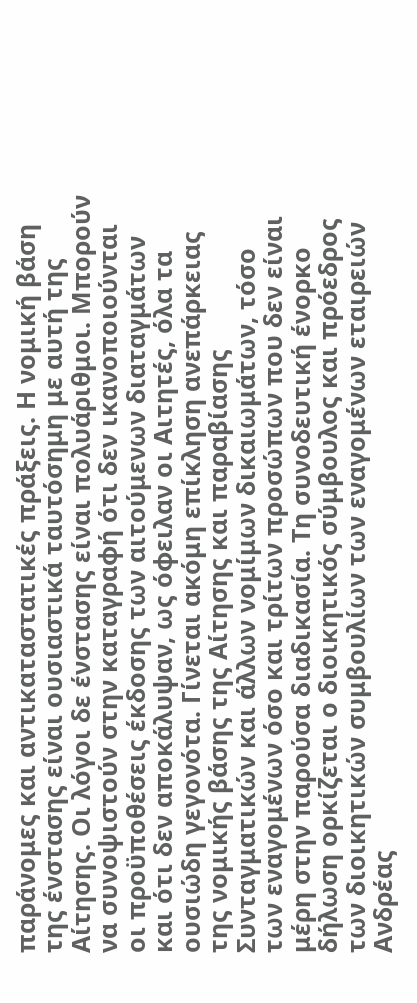παράνομες και αντικαταστατικές πράξεις. Η νομική βάση της ένστασης είναι ουσιαστικά ταυτόσημη με αυτή της Αίτησης. Οι λόγοι δε ένστασης είναι πολυάριθμοι. Μπορούν να συνοψιστούν στην καταγραφή ότι δεν ικανοποιούνται οι προϋποθέσεις έκδοσης των αιτούμενων διαταγμάτων και ότι δεν αποκάλυψαν, ως όφειλαν οι Αιτητές, όλα τα ουσιώδη γεγονότα. Γίνεται ακόμη επίκληση ανεπάρκειας της νομικής βάσης της Αίτησης και παραβίασης Συνταγματικών και άλλων νομίμων δικαιωμάτων, τόσο των εναγομένων όσο και τρίτων προσώπων που δεν είναι μέρη στην παρούσα διαδικασία. Τη συνοδευτική ένορκο δήλωση ορκίζεται ο διοικητικός σύμβουλος και πρόεδρος των διοικητικών συμβουλίων των εναγομένων εταιρειών Ανδρέας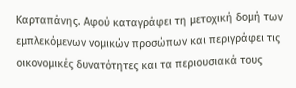Καρταπάνης. Αφού καταγράφει τη μετοχική δομή των εμπλεκόμενων νομικών προσώπων και περιγράφει τις οικονομικές δυνατότητες και τα περιουσιακά τους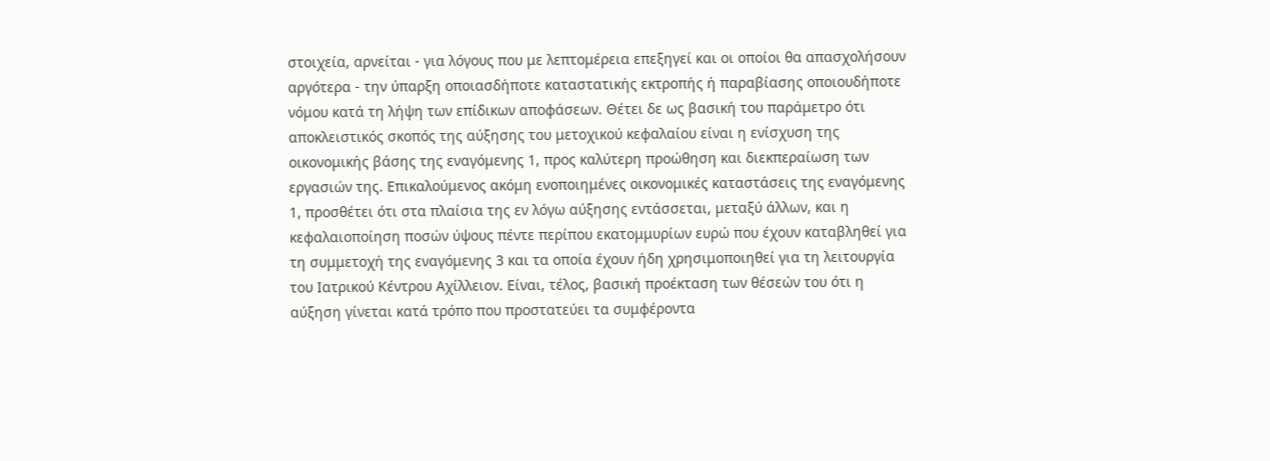στοιχεία, αρνείται - για λόγους που με λεπτομέρεια επεξηγεί και οι οποίοι θα απασχολήσουν αργότερα - την ύπαρξη οποιασδήποτε καταστατικής εκτροπής ή παραβίασης οποιουδήποτε νόμου κατά τη λήψη των επίδικων αποφάσεων. Θέτει δε ως βασική του παράμετρο ότι αποκλειστικός σκοπός της αύξησης του μετοχικού κεφαλαίου είναι η ενίσχυση της οικονομικής βάσης της εναγόμενης 1, προς καλύτερη προώθηση και διεκπεραίωση των εργασιών της. Επικαλούμενος ακόμη ενοποιημένες οικονομικές καταστάσεις της εναγόμενης 1, προσθέτει ότι στα πλαίσια της εν λόγω αύξησης εντάσσεται, μεταξύ άλλων, και η κεφαλαιοποίηση ποσών ύψους πέντε περίπου εκατομμυρίων ευρώ που έχουν καταβληθεί για τη συμμετοχή της εναγόμενης 3 και τα οποία έχουν ήδη χρησιμοποιηθεί για τη λειτουργία του Ιατρικού Κέντρου Αχίλλειον. Είναι, τέλος, βασική προέκταση των θέσεών του ότι η αύξηση γίνεται κατά τρόπο που προστατεύει τα συμφέροντα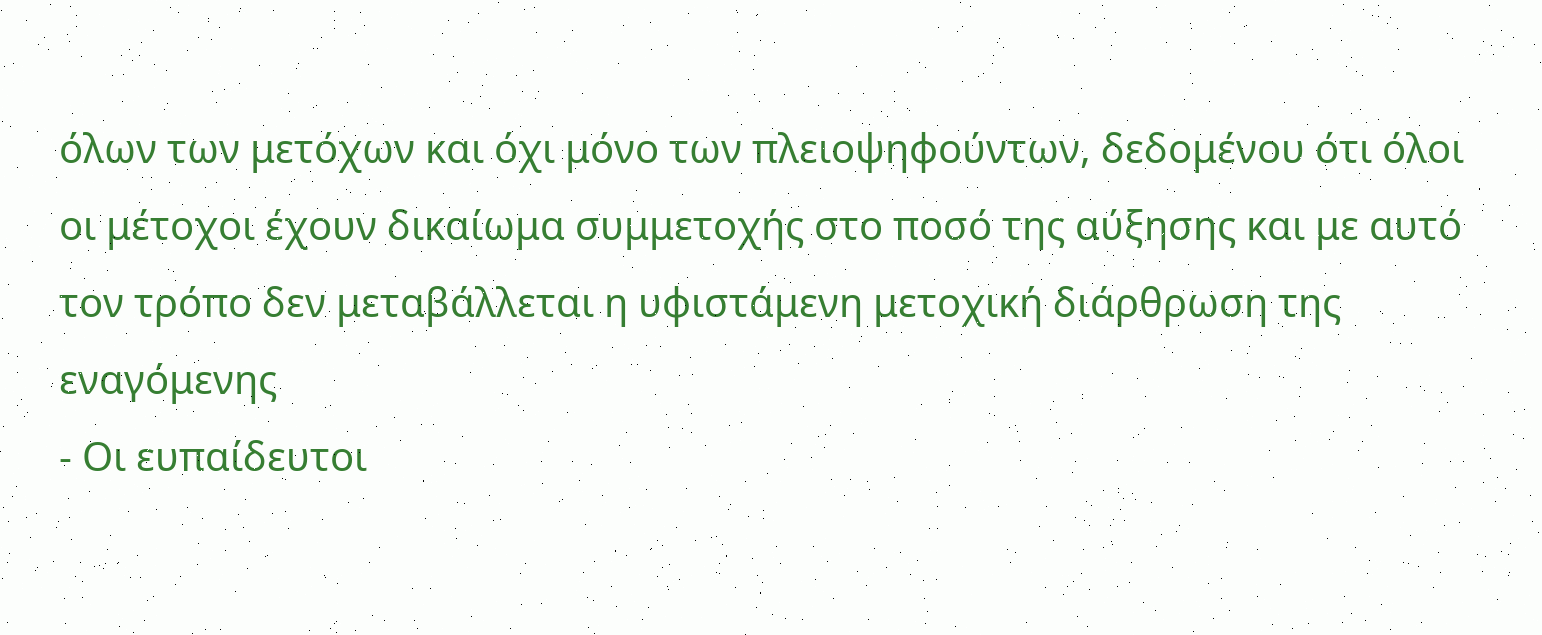όλων των μετόχων και όχι μόνο των πλειοψηφούντων, δεδομένου ότι όλοι οι μέτοχοι έχουν δικαίωμα συμμετοχής στο ποσό της αύξησης και με αυτό τον τρόπο δεν μεταβάλλεται η υφιστάμενη μετοχική διάρθρωση της εναγόμενης
- Οι ευπαίδευτοι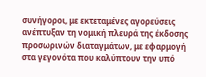συνήγοροι, με εκτεταμένες αγορεύσεις ανέπτυξαν τη νομική πλευρά της έκδοσης προσωρινών διαταγμάτων, με εφαρμογή στα γεγονότα που καλύπτουν την υπό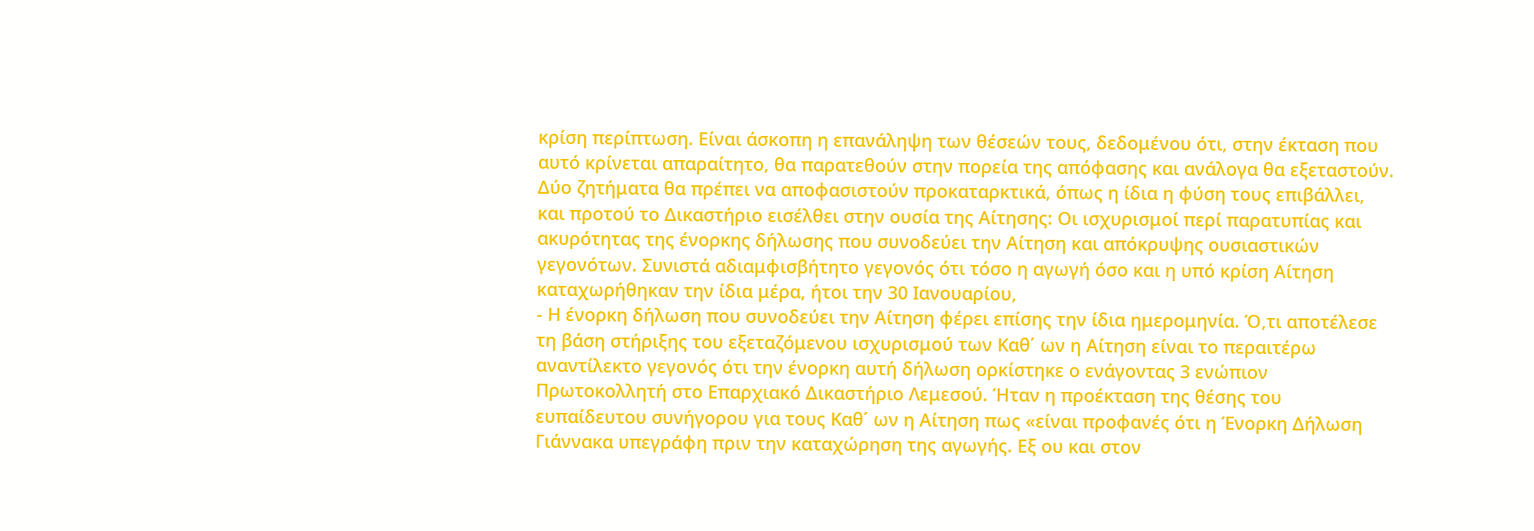κρίση περίπτωση. Είναι άσκοπη η επανάληψη των θέσεών τους, δεδομένου ότι, στην έκταση που αυτό κρίνεται απαραίτητο, θα παρατεθούν στην πορεία της απόφασης και ανάλογα θα εξεταστούν. Δύο ζητήματα θα πρέπει να αποφασιστούν προκαταρκτικά, όπως η ίδια η φύση τους επιβάλλει, και προτού το Δικαστήριο εισέλθει στην ουσία της Αίτησης: Οι ισχυρισμοί περί παρατυπίας και ακυρότητας της ένορκης δήλωσης που συνοδεύει την Αίτηση και απόκρυψης ουσιαστικών γεγονότων. Συνιστά αδιαμφισβήτητο γεγονός ότι τόσο η αγωγή όσο και η υπό κρίση Αίτηση καταχωρήθηκαν την ίδια μέρα, ήτοι την 30 Ιανουαρίου,
- Η ένορκη δήλωση που συνοδεύει την Αίτηση φέρει επίσης την ίδια ημερομηνία. Ό,τι αποτέλεσε τη βάση στήριξης του εξεταζόμενου ισχυρισμού των Καθ΄ ων η Αίτηση είναι το περαιτέρω αναντίλεκτο γεγονός ότι την ένορκη αυτή δήλωση ορκίστηκε ο ενάγοντας 3 ενώπιον Πρωτοκολλητή στο Επαρχιακό Δικαστήριο Λεμεσού. Ήταν η προέκταση της θέσης του ευπαίδευτου συνήγορου για τους Καθ΄ ων η Αίτηση πως «είναι προφανές ότι η Ένορκη Δήλωση Γιάννακα υπεγράφη πριν την καταχώρηση της αγωγής. Εξ ου και στον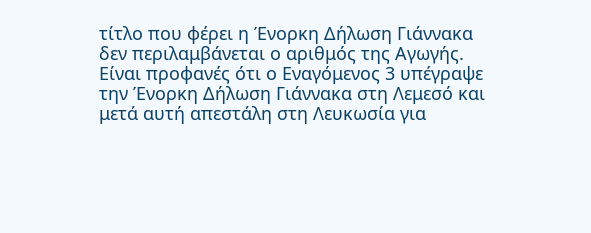τίτλο που φέρει η Ένορκη Δήλωση Γιάννακα δεν περιλαμβάνεται ο αριθμός της Αγωγής. Είναι προφανές ότι ο Εναγόμενος 3 υπέγραψε την Ένορκη Δήλωση Γιάννακα στη Λεμεσό και μετά αυτή απεστάλη στη Λευκωσία για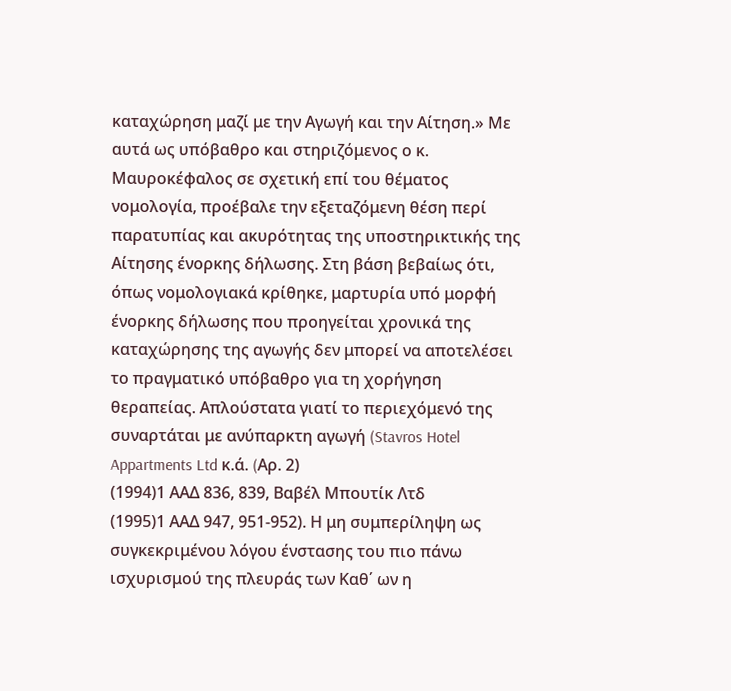καταχώρηση μαζί με την Αγωγή και την Αίτηση.» Με αυτά ως υπόβαθρο και στηριζόμενος ο κ. Μαυροκέφαλος σε σχετική επί του θέματος νομολογία, προέβαλε την εξεταζόμενη θέση περί παρατυπίας και ακυρότητας της υποστηρικτικής της Αίτησης ένορκης δήλωσης. Στη βάση βεβαίως ότι, όπως νομολογιακά κρίθηκε, μαρτυρία υπό μορφή ένορκης δήλωσης που προηγείται χρονικά της καταχώρησης της αγωγής δεν μπορεί να αποτελέσει το πραγματικό υπόβαθρο για τη χορήγηση θεραπείας. Απλούστατα γιατί το περιεχόμενό της συναρτάται με ανύπαρκτη αγωγή (Stavros Hotel Appartments Ltd κ.ά. (Aρ. 2)
(1994)1 ΑΑΔ 836, 839, Βαβέλ Μπουτίκ Λτδ
(1995)1 ΑΑΔ 947, 951-952). Η μη συμπερίληψη ως συγκεκριμένου λόγου ένστασης του πιο πάνω ισχυρισμού της πλευράς των Καθ΄ ων η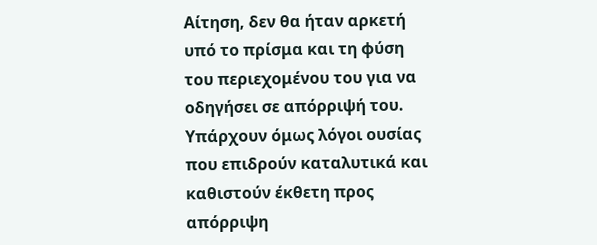Αίτηση, δεν θα ήταν αρκετή υπό το πρίσμα και τη φύση του περιεχομένου του για να οδηγήσει σε απόρριψή του. Υπάρχουν όμως λόγοι ουσίας που επιδρούν καταλυτικά και καθιστούν έκθετη προς απόρριψη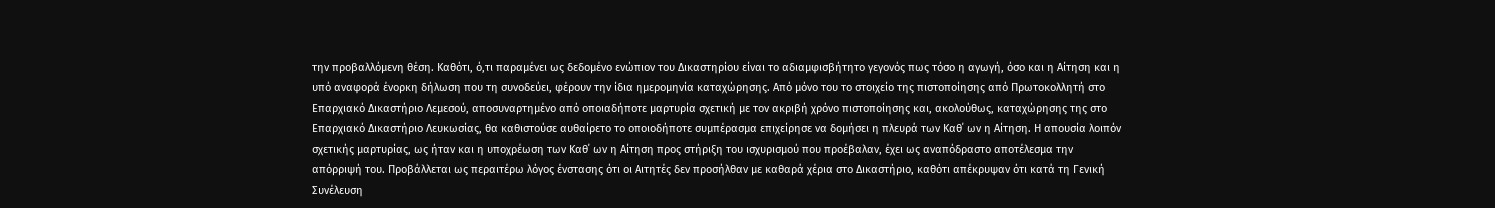την προβαλλόμενη θέση. Καθότι, ό,τι παραμένει ως δεδομένο ενώπιον του Δικαστηρίου είναι το αδιαμφισβήτητο γεγονός πως τόσο η αγωγή, όσο και η Αίτηση και η υπό αναφορά ένορκη δήλωση που τη συνοδεύει, φέρουν την ίδια ημερομηνία καταχώρησης. Από μόνο του το στοιχείο της πιστοποίησης από Πρωτοκολλητή στο Επαρχιακό Δικαστήριο Λεμεσού, αποσυναρτημένο από οποιαδήποτε μαρτυρία σχετική με τον ακριβή χρόνο πιστοποίησης και, ακολούθως, καταχώρησης της στο Επαρχιακό Δικαστήριο Λευκωσίας, θα καθιστούσε αυθαίρετο το οποιοδήποτε συμπέρασμα επιχείρησε να δομήσει η πλευρά των Καθ΄ ων η Αίτηση. Η απουσία λοιπόν σχετικής μαρτυρίας, ως ήταν και η υποχρέωση των Καθ΄ ων η Αίτηση προς στήριξη του ισχυρισμού που προέβαλαν, έχει ως αναπόδραστο αποτέλεσμα την απόρριψή του. Προβάλλεται ως περαιτέρω λόγος ένστασης ότι οι Αιτητές δεν προσήλθαν με καθαρά χέρια στο Δικαστήριο, καθότι απέκρυψαν ότι κατά τη Γενική Συνέλευση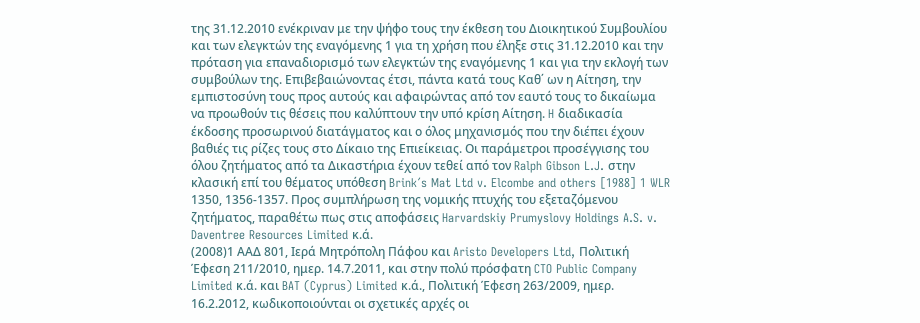της 31.12.2010 ενέκριναν με την ψήφο τους την έκθεση του Διοικητικού Συμβουλίου και των ελεγκτών της εναγόμενης 1 για τη χρήση που έληξε στις 31.12.2010 και την πρόταση για επαναδιορισμό των ελεγκτών της εναγόμενης 1 και για την εκλογή των συμβούλων της. Επιβεβαιώνοντας έτσι, πάντα κατά τους Καθ΄ ων η Αίτηση, την εμπιστοσύνη τους προς αυτούς και αφαιρώντας από τον εαυτό τους το δικαίωμα να προωθούν τις θέσεις που καλύπτουν την υπό κρίση Αίτηση. H διαδικασία έκδοσης προσωρινού διατάγματος και ο όλος μηχανισμός που την διέπει έχουν βαθιές τις ρίζες τους στο Δίκαιο της Επιείκειας. Οι παράμετροι προσέγγισης του όλου ζητήματος από τα Δικαστήρια έχουν τεθεί από τον Ralph Gibson L.J. στην κλασική επί του θέματος υπόθεση Brink´s Mat Ltd v. Elcombe and others [1988] 1 WLR 1350, 1356-1357. Προς συμπλήρωση της νομικής πτυχής του εξεταζόμενου ζητήματος, παραθέτω πως στις αποφάσεις Harvardskiy Prumyslovy Holdings A.S. v. Daventree Resources Limited κ.ά.
(2008)1 ΑΑΔ 801, Ιερά Μητρόπολη Πάφου και Aristo Developers Ltd, Πολιτική Έφεση 211/2010, ημερ. 14.7.2011, και στην πολύ πρόσφατη CTO Public Company Limited κ.ά. και BAT (Cyprus) Limited κ.ά., Πολιτική Έφεση 263/2009, ημερ. 16.2.2012, κωδικοποιούνται οι σχετικές αρχές οι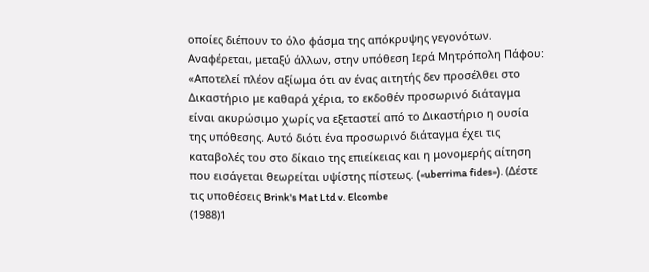οποίες διέπουν το όλο φάσμα της απόκρυψης γεγονότων. Αναφέρεται, μεταξύ άλλων, στην υπόθεση Ιερά Μητρόπολη Πάφου: «Αποτελεί πλέον αξίωμα ότι αν ένας αιτητής δεν προσέλθει στο Δικαστήριο με καθαρά χέρια, το εκδοθέν προσωρινό διάταγμα είναι ακυρώσιμο χωρίς να εξεταστεί από το Δικαστήριο η ουσία της υπόθεσης. Αυτό διότι ένα προσωρινό διάταγμα έχει τις καταβολές του στο δίκαιο της επιείκειας και η μονομερής αίτηση που εισάγεται θεωρείται υψίστης πίστεως. («uberrima fides»). (Δέστε τις υποθέσεις Brink's Mat Ltd v. Elcombe
(1988)1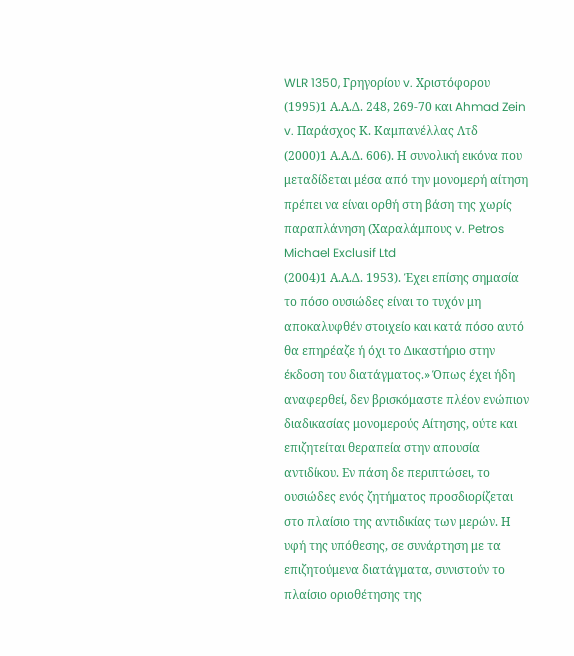WLR 1350, Γρηγορίου v. Χριστόφορου
(1995)1 Α.Α.Δ. 248, 269-70 και Ahmad Zein v. Παράσχος Κ. Καμπανέλλας Λτδ
(2000)1 Α.Α.Δ. 606). Η συνολική εικόνα που μεταδίδεται μέσα από την μονομερή αίτηση πρέπει να είναι ορθή στη βάση της χωρίς παραπλάνηση (Χαραλάμπους v. Petros Michael Exclusif Ltd
(2004)1 Α.Α.Δ. 1953). Έχει επίσης σημασία το πόσο ουσιώδες είναι το τυχόν μη αποκαλυφθέν στοιχείο και κατά πόσο αυτό θα επηρέαζε ή όχι το Δικαστήριο στην έκδοση του διατάγματος.» Όπως έχει ήδη αναφερθεί, δεν βρισκόμαστε πλέον ενώπιον διαδικασίας μονομερούς Αίτησης, ούτε και επιζητείται θεραπεία στην απουσία αντιδίκου. Εν πάση δε περιπτώσει, το ουσιώδες ενός ζητήματος προσδιορίζεται στο πλαίσιο της αντιδικίας των μερών. Η υφή της υπόθεσης, σε συνάρτηση με τα επιζητούμενα διατάγματα, συνιστούν το πλαίσιο οριοθέτησης της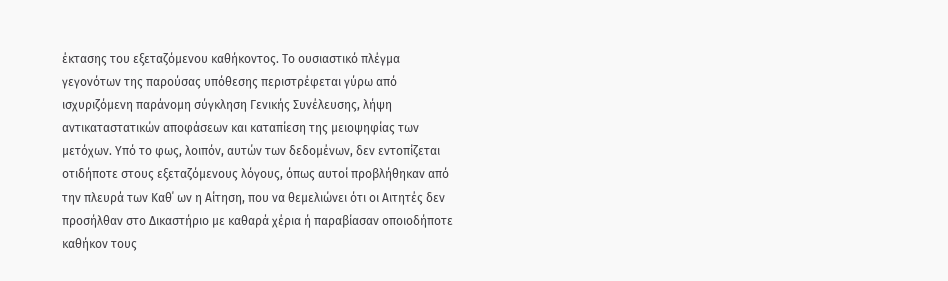έκτασης του εξεταζόμενου καθήκοντος. Το ουσιαστικό πλέγμα γεγονότων της παρούσας υπόθεσης περιστρέφεται γύρω από ισχυριζόμενη παράνομη σύγκληση Γενικής Συνέλευσης, λήψη αντικαταστατικών αποφάσεων και καταπίεση της μειοψηφίας των μετόχων. Υπό το φως, λοιπόν, αυτών των δεδομένων, δεν εντοπίζεται οτιδήποτε στους εξεταζόμενους λόγους, όπως αυτοί προβλήθηκαν από την πλευρά των Καθ΄ ων η Αίτηση, που να θεμελιώνει ότι οι Αιτητές δεν προσήλθαν στο Δικαστήριο με καθαρά χέρια ή παραβίασαν οποιοδήποτε καθήκον τους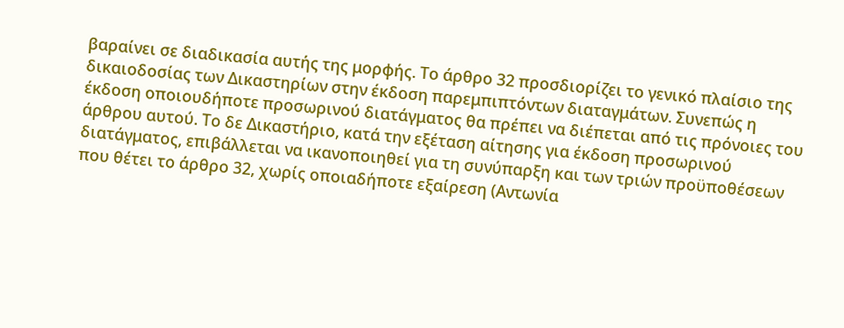βαραίνει σε διαδικασία αυτής της μορφής. Το άρθρο 32 προσδιορίζει το γενικό πλαίσιο της δικαιοδοσίας των Δικαστηρίων στην έκδοση παρεμπιπτόντων διαταγμάτων. Συνεπώς η έκδοση οποιουδήποτε προσωρινού διατάγματος θα πρέπει να διέπεται από τις πρόνοιες του άρθρου αυτού. Το δε Δικαστήριο, κατά την εξέταση αίτησης για έκδοση προσωρινού διατάγματος, επιβάλλεται να ικανοποιηθεί για τη συνύπαρξη και των τριών προϋποθέσεων που θέτει το άρθρο 32, χωρίς οποιαδήποτε εξαίρεση (Αντωνία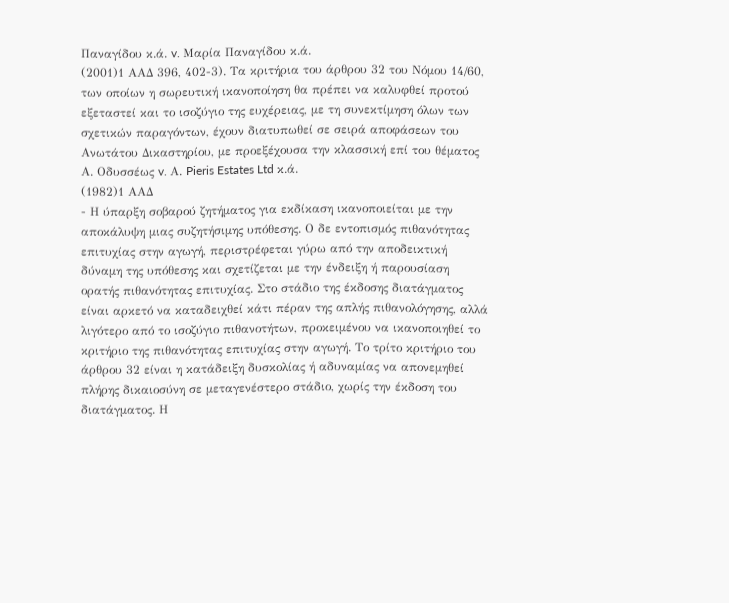Παναγίδου κ.ά. v. Μαρία Παναγίδου κ.ά.
(2001)1 ΑΑΔ 396, 402-3). Τα κριτήρια του άρθρου 32 του Νόμου 14/60, των οποίων η σωρευτική ικανοποίηση θα πρέπει να καλυφθεί προτού εξεταστεί και το ισοζύγιο της ευχέρειας, με τη συνεκτίμηση όλων των σχετικών παραγόντων, έχουν διατυπωθεί σε σειρά αποφάσεων του Ανωτάτου Δικαστηρίου, με προεξέχουσα την κλασσική επί του θέματος Α. Οδυσσέως v. Α. Pieris Estates Ltd κ.ά.
(1982)1 ΑΑΔ
- Η ύπαρξη σοβαρού ζητήματος για εκδίκαση ικανοποιείται με την αποκάλυψη μιας συζητήσιμης υπόθεσης. Ο δε εντοπισμός πιθανότητας επιτυχίας στην αγωγή, περιστρέφεται γύρω από την αποδεικτική δύναμη της υπόθεσης και σχετίζεται με την ένδειξη ή παρουσίαση ορατής πιθανότητας επιτυχίας. Στο στάδιο της έκδοσης διατάγματος είναι αρκετό να καταδειχθεί κάτι πέραν της απλής πιθανολόγησης, αλλά λιγότερο από το ισοζύγιο πιθανοτήτων, προκειμένου να ικανοποιηθεί το κριτήριο της πιθανότητας επιτυχίας στην αγωγή. Το τρίτο κριτήριο του άρθρου 32 είναι η κατάδειξη δυσκολίας ή αδυναμίας να απονεμηθεί πλήρης δικαιοσύνη σε μεταγενέστερο στάδιο, χωρίς την έκδοση του διατάγματος. Η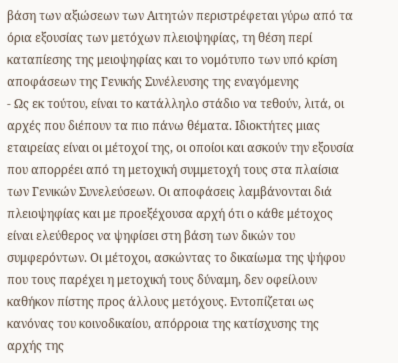βάση των αξιώσεων των Αιτητών περιστρέφεται γύρω από τα όρια εξουσίας των μετόχων πλειοψηφίας, τη θέση περί καταπίεσης της μειοψηφίας και το νομότυπο των υπό κρίση αποφάσεων της Γενικής Συνέλευσης της εναγόμενης
- Ως εκ τούτου, είναι το κατάλληλο στάδιο να τεθούν, λιτά, οι αρχές που διέπουν τα πιο πάνω θέματα. Ιδιοκτήτες μιας εταιρείας είναι οι μέτοχοί της, οι οποίοι και ασκούν την εξουσία που απορρέει από τη μετοχική συμμετοχή τους στα πλαίσια των Γενικών Συνελεύσεων. Οι αποφάσεις λαμβάνονται διά πλειοψηφίας και με προεξέχουσα αρχή ότι ο κάθε μέτοχος είναι ελεύθερος να ψηφίσει στη βάση των δικών του συμφερόντων. Οι μέτοχοι, ασκώντας το δικαίωμα της ψήφου που τους παρέχει η μετοχική τους δύναμη, δεν οφείλουν καθήκον πίστης προς άλλους μετόχους. Εντοπίζεται ως κανόνας του κοινοδικαίου, απόρροια της κατίσχυσης της αρχής της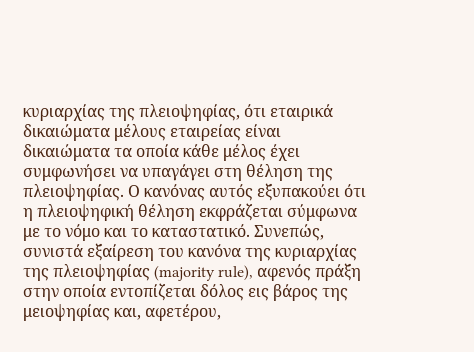κυριαρχίας της πλειοψηφίας, ότι εταιρικά δικαιώματα μέλους εταιρείας είναι δικαιώματα τα οποία κάθε μέλος έχει συμφωνήσει να υπαγάγει στη θέληση της πλειοψηφίας. Ο κανόνας αυτός εξυπακούει ότι η πλειοψηφική θέληση εκφράζεται σύμφωνα με το νόμο και το καταστατικό. Συνεπώς, συνιστά εξαίρεση του κανόνα της κυριαρχίας της πλειοψηφίας (majority rule), αφενός πράξη στην οποία εντοπίζεται δόλος εις βάρος της μειοψηφίας και, αφετέρου,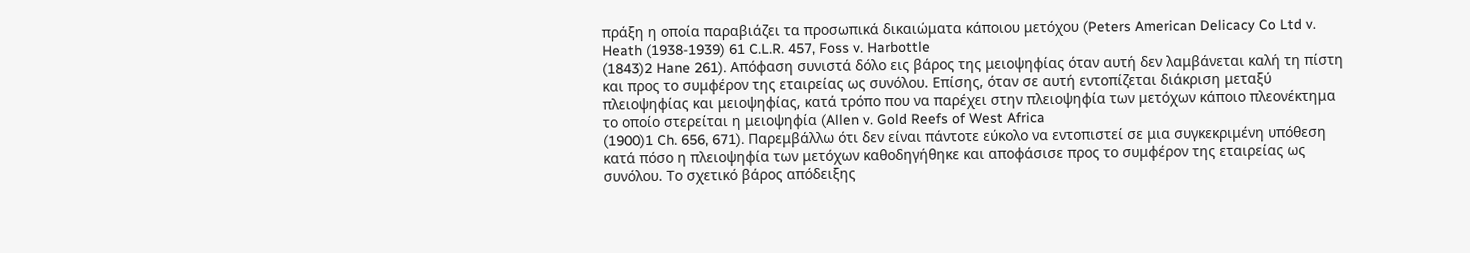πράξη η οποία παραβιάζει τα προσωπικά δικαιώματα κάποιου μετόχου (Peters American Delicacy Co Ltd v. Heath (1938-1939) 61 C.L.R. 457, Foss v. Harbottle
(1843)2 Hane 261). Απόφαση συνιστά δόλο εις βάρος της μειοψηφίας όταν αυτή δεν λαμβάνεται καλή τη πίστη και προς το συμφέρον της εταιρείας ως συνόλου. Επίσης, όταν σε αυτή εντοπίζεται διάκριση μεταξύ πλειοψηφίας και μειοψηφίας, κατά τρόπο που να παρέχει στην πλειοψηφία των μετόχων κάποιο πλεονέκτημα το οποίο στερείται η μειοψηφία (Allen v. Gold Reefs of West Africa
(1900)1 Ch. 656, 671). Παρεμβάλλω ότι δεν είναι πάντοτε εύκολο να εντοπιστεί σε μια συγκεκριμένη υπόθεση κατά πόσο η πλειοψηφία των μετόχων καθοδηγήθηκε και αποφάσισε προς το συμφέρον της εταιρείας ως συνόλου. Το σχετικό βάρος απόδειξης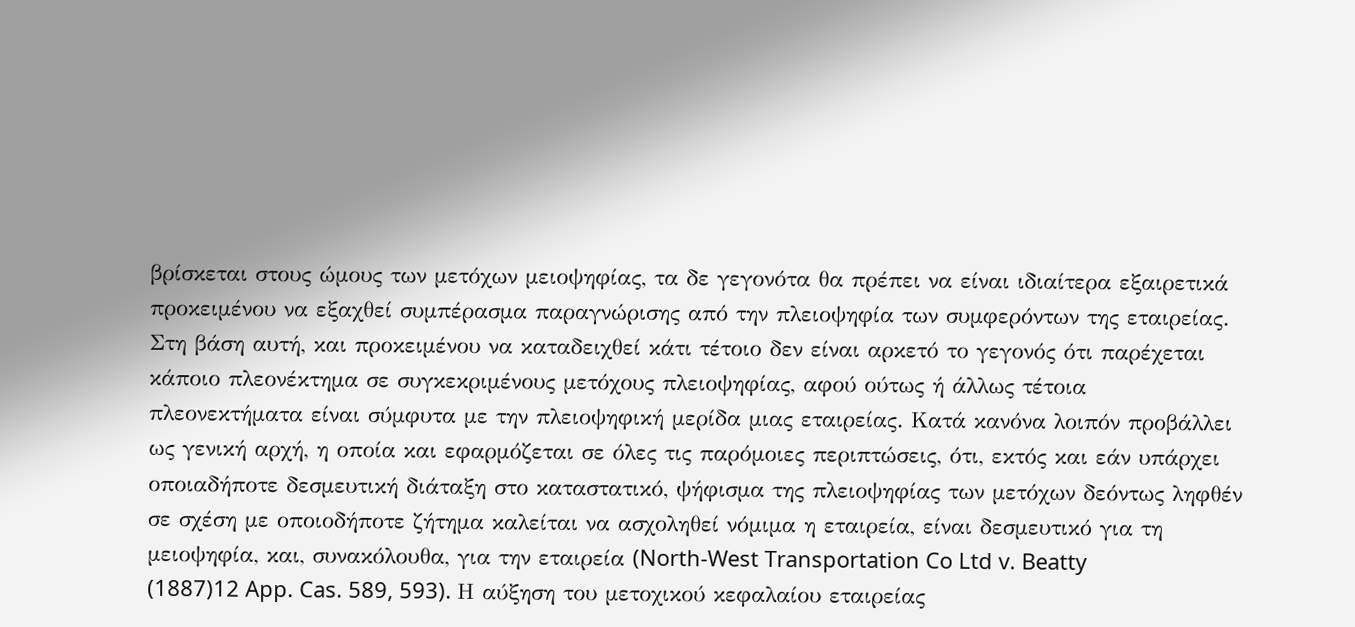βρίσκεται στους ώμους των μετόχων μειοψηφίας, τα δε γεγονότα θα πρέπει να είναι ιδιαίτερα εξαιρετικά προκειμένου να εξαχθεί συμπέρασμα παραγνώρισης από την πλειοψηφία των συμφερόντων της εταιρείας. Στη βάση αυτή, και προκειμένου να καταδειχθεί κάτι τέτοιο δεν είναι αρκετό το γεγονός ότι παρέχεται κάποιο πλεονέκτημα σε συγκεκριμένους μετόχους πλειοψηφίας, αφού ούτως ή άλλως τέτοια πλεονεκτήματα είναι σύμφυτα με την πλειοψηφική μερίδα μιας εταιρείας. Κατά κανόνα λοιπόν προβάλλει ως γενική αρχή, η οποία και εφαρμόζεται σε όλες τις παρόμοιες περιπτώσεις, ότι, εκτός και εάν υπάρχει οποιαδήποτε δεσμευτική διάταξη στο καταστατικό, ψήφισμα της πλειοψηφίας των μετόχων δεόντως ληφθέν σε σχέση με οποιοδήποτε ζήτημα καλείται να ασχοληθεί νόμιμα η εταιρεία, είναι δεσμευτικό για τη μειοψηφία, και, συνακόλουθα, για την εταιρεία (North-West Transportation Co Ltd v. Beatty
(1887)12 App. Cas. 589, 593). Η αύξηση του μετοχικού κεφαλαίου εταιρείας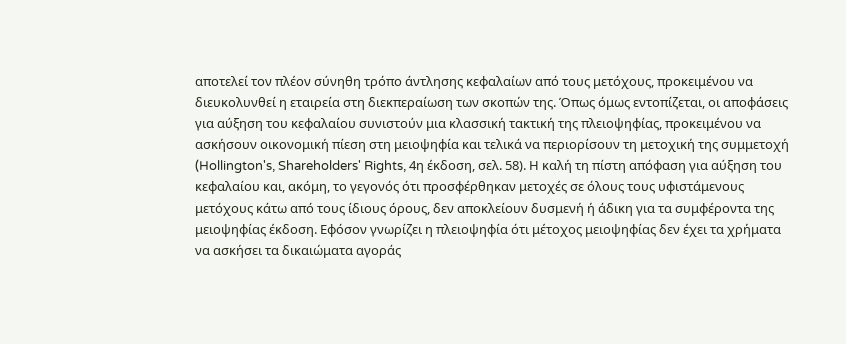αποτελεί τον πλέον σύνηθη τρόπο άντλησης κεφαλαίων από τους μετόχους, προκειμένου να διευκολυνθεί η εταιρεία στη διεκπεραίωση των σκοπών της. Όπως όμως εντοπίζεται, οι αποφάσεις για αύξηση του κεφαλαίου συνιστούν μια κλασσική τακτική της πλειοψηφίας, προκειμένου να ασκήσουν οικονομική πίεση στη μειοψηφία και τελικά να περιορίσουν τη μετοχική της συμμετοχή (Hollington's, Shareholders' Rights, 4η έκδοση, σελ. 58). Η καλή τη πίστη απόφαση για αύξηση του κεφαλαίου και, ακόμη, το γεγονός ότι προσφέρθηκαν μετοχές σε όλους τους υφιστάμενους μετόχους κάτω από τους ίδιους όρους, δεν αποκλείουν δυσμενή ή άδικη για τα συμφέροντα της μειοψηφίας έκδοση. Εφόσον γνωρίζει η πλειοψηφία ότι μέτοχος μειοψηφίας δεν έχει τα χρήματα να ασκήσει τα δικαιώματα αγοράς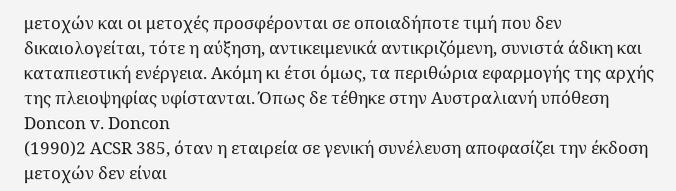μετοχών και οι μετοχές προσφέρονται σε οποιαδήποτε τιμή που δεν δικαιολογείται, τότε η αύξηση, αντικειμενικά αντικριζόμενη, συνιστά άδικη και καταπιεστική ενέργεια. Ακόμη κι έτσι όμως, τα περιθώρια εφαρμογής της αρχής της πλειοψηφίας υφίστανται. Όπως δε τέθηκε στην Αυστραλιανή υπόθεση Doncon v. Doncon
(1990)2 ACSR 385, όταν η εταιρεία σε γενική συνέλευση αποφασίζει την έκδοση μετοχών δεν είναι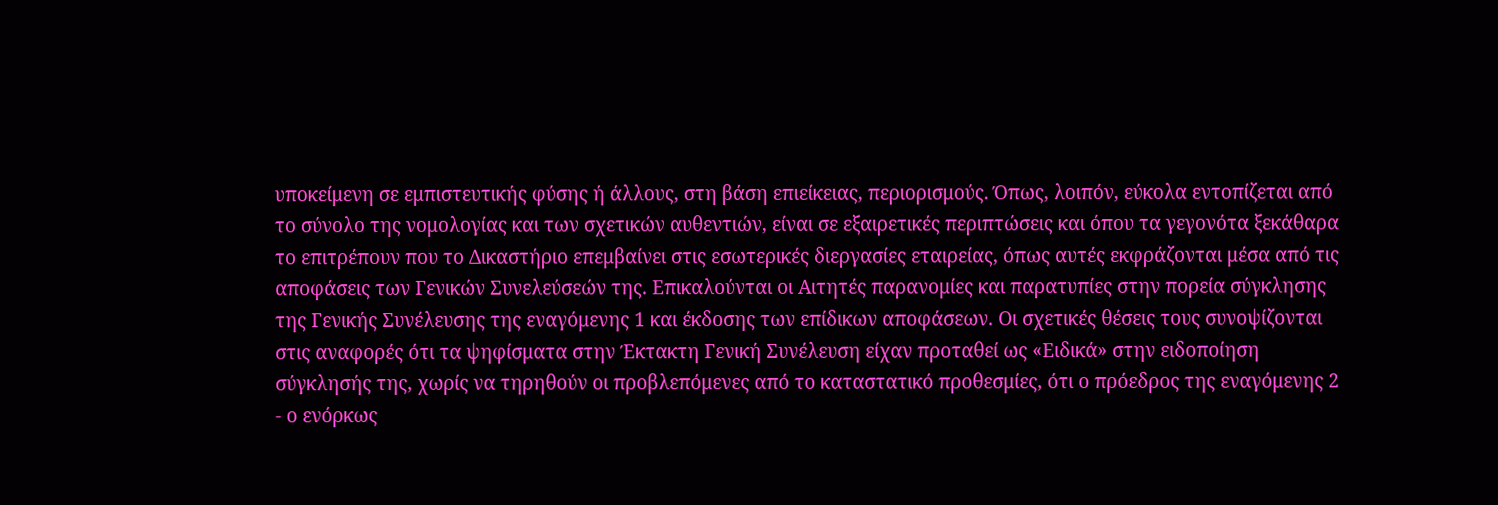υποκείμενη σε εμπιστευτικής φύσης ή άλλους, στη βάση επιείκειας, περιορισμούς. Όπως, λοιπόν, εύκολα εντοπίζεται από το σύνολο της νομολογίας και των σχετικών αυθεντιών, είναι σε εξαιρετικές περιπτώσεις και όπου τα γεγονότα ξεκάθαρα το επιτρέπουν που το Δικαστήριο επεμβαίνει στις εσωτερικές διεργασίες εταιρείας, όπως αυτές εκφράζονται μέσα από τις αποφάσεις των Γενικών Συνελεύσεών της. Επικαλούνται οι Αιτητές παρανομίες και παρατυπίες στην πορεία σύγκλησης της Γενικής Συνέλευσης της εναγόμενης 1 και έκδοσης των επίδικων αποφάσεων. Οι σχετικές θέσεις τους συνοψίζονται στις αναφορές ότι τα ψηφίσματα στην Έκτακτη Γενική Συνέλευση είχαν προταθεί ως «Ειδικά» στην ειδοποίηση σύγκλησής της, χωρίς να τηρηθούν οι προβλεπόμενες από το καταστατικό προθεσμίες, ότι ο πρόεδρος της εναγόμενης 2 - ο ενόρκως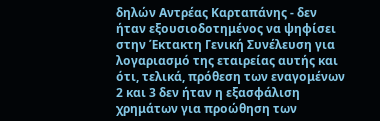δηλών Αντρέας Καρταπάνης - δεν ήταν εξουσιοδοτημένος να ψηφίσει στην Έκτακτη Γενική Συνέλευση για λογαριασμό της εταιρείας αυτής και ότι, τελικά, πρόθεση των εναγομένων 2 και 3 δεν ήταν η εξασφάλιση χρημάτων για προώθηση των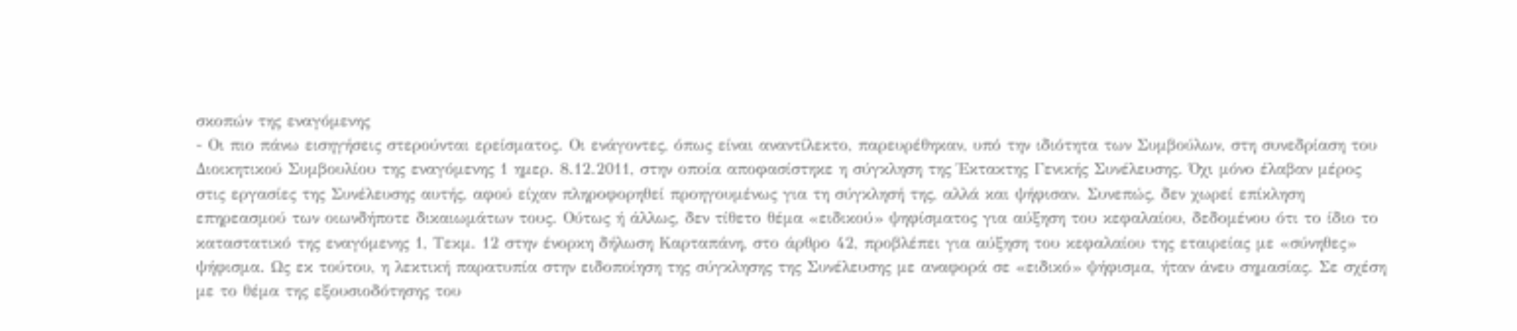σκοπών της εναγόμενης
- Οι πιο πάνω εισηγήσεις στερούνται ερείσματος. Οι ενάγοντες, όπως είναι αναντίλεκτο, παρευρέθηκαν, υπό την ιδιότητα των Συμβούλων, στη συνεδρίαση του Διοικητικού Συμβουλίου της εναγόμενης 1 ημερ. 8.12.2011, στην οποία αποφασίστηκε η σύγκληση της Έκτακτης Γενικής Συνέλευσης. Όχι μόνο έλαβαν μέρος στις εργασίες της Συνέλευσης αυτής, αφού είχαν πληροφορηθεί προηγουμένως για τη σύγκλησή της, αλλά και ψήφισαν. Συνεπώς, δεν χωρεί επίκληση επηρεασμού των οιωνδήποτε δικαιωμάτων τους. Ούτως ή άλλως, δεν τίθετο θέμα «ειδικού» ψηφίσματος για αύξηση του κεφαλαίου, δεδομένου ότι το ίδιο το καταστατικό της εναγόμενης 1, Τεκμ. 12 στην ένορκη δήλωση Καρταπάνη, στο άρθρο 42, προβλέπει για αύξηση του κεφαλαίου της εταιρείας με «σύνηθες» ψήφισμα. Ως εκ τούτου, η λεκτική παρατυπία στην ειδοποίηση της σύγκλησης της Συνέλευσης με αναφορά σε «ειδικό» ψήφισμα, ήταν άνευ σημασίας. Σε σχέση με το θέμα της εξουσιοδότησης του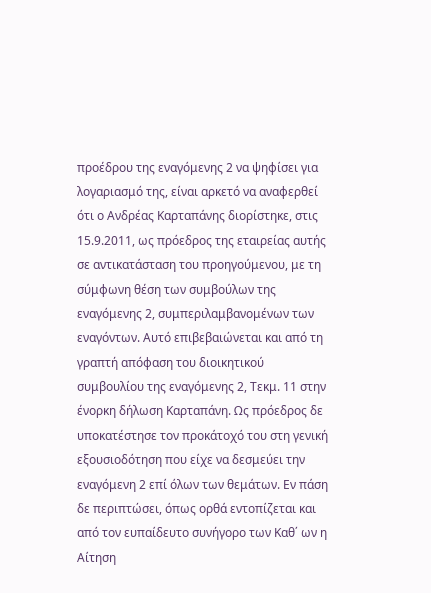προέδρου της εναγόμενης 2 να ψηφίσει για λογαριασμό της, είναι αρκετό να αναφερθεί ότι ο Ανδρέας Καρταπάνης διορίστηκε, στις 15.9.2011, ως πρόεδρος της εταιρείας αυτής σε αντικατάσταση του προηγούμενου, με τη σύμφωνη θέση των συμβούλων της εναγόμενης 2, συμπεριλαμβανομένων των εναγόντων. Αυτό επιβεβαιώνεται και από τη γραπτή απόφαση του διοικητικού συμβουλίου της εναγόμενης 2, Τεκμ. 11 στην ένορκη δήλωση Καρταπάνη. Ως πρόεδρος δε υποκατέστησε τον προκάτοχό του στη γενική εξουσιοδότηση που είχε να δεσμεύει την εναγόμενη 2 επί όλων των θεμάτων. Εν πάση δε περιπτώσει, όπως ορθά εντοπίζεται και από τον ευπαίδευτο συνήγορο των Καθ΄ ων η Αίτηση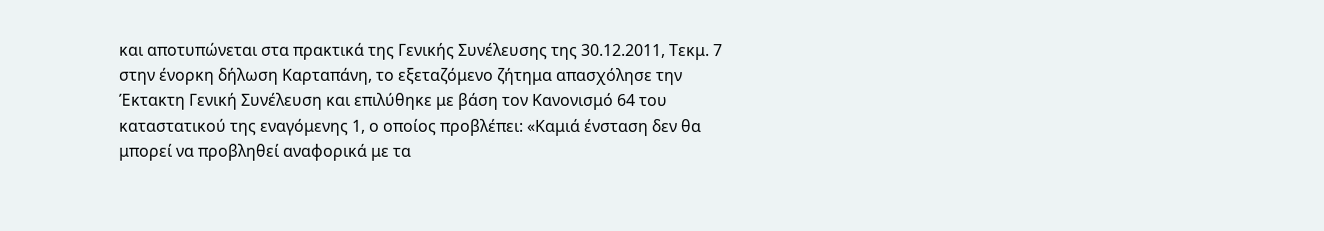και αποτυπώνεται στα πρακτικά της Γενικής Συνέλευσης της 30.12.2011, Τεκμ. 7 στην ένορκη δήλωση Καρταπάνη, το εξεταζόμενο ζήτημα απασχόλησε την Έκτακτη Γενική Συνέλευση και επιλύθηκε με βάση τον Κανονισμό 64 του καταστατικού της εναγόμενης 1, ο οποίος προβλέπει: «Καμιά ένσταση δεν θα μπορεί να προβληθεί αναφορικά με τα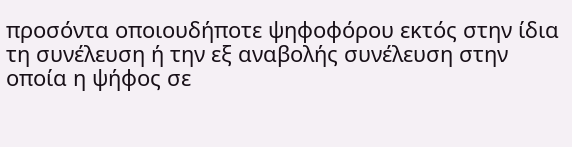προσόντα οποιουδήποτε ψηφοφόρου εκτός στην ίδια τη συνέλευση ή την εξ αναβολής συνέλευση στην οποία η ψήφος σε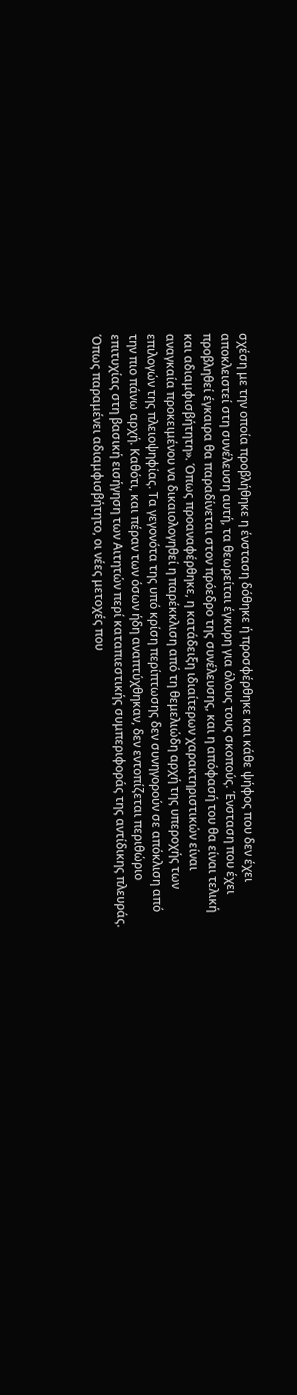σχέση με την οποία προβλήθηκε η ένσταση δόθηκε ή προσφέρθηκε και κάθε ψήφος που δεν έχει αποκλειστεί στη συνέλευση αυτή, τα θεωρείται έγκυρη για όλους τους σκοπούς. Ένσταση που έχει προβληθεί έγκαιρα θα παραδίνεται στον πρόεδρο της συνέλευσης, και η απόφασή του θα είναι τελική και αδιαμφισβήτητη». Όπως προαναφέρθηκε, η κατάδειξη ιδιαίτερων χαρακτηριστικών είναι αναγκαία προκειμένου να δικαιολογηθεί η παρέκκλιση από τη θεμελιώδη αρχή της υπεροχής των επιλογών της πλειοψηφίας. Τα γεγονότα της υπό κρίση περίπτωσης δεν συνηγορούν σε απόκλιση από την πιο πάνω αρχή. Καθότι, και πέραν των όσων ήδη αναπτύχθηκαν, δεν εντοπίζεται περιθώριο επιτυχίας στη βασική εισήγηση των Αιτητών περί καταπιεστικής συμπεριφοράς της αντίδικης πλευράς. Όπως παραμένει αδιαμφισβήτητο, οι νέες μετοχές που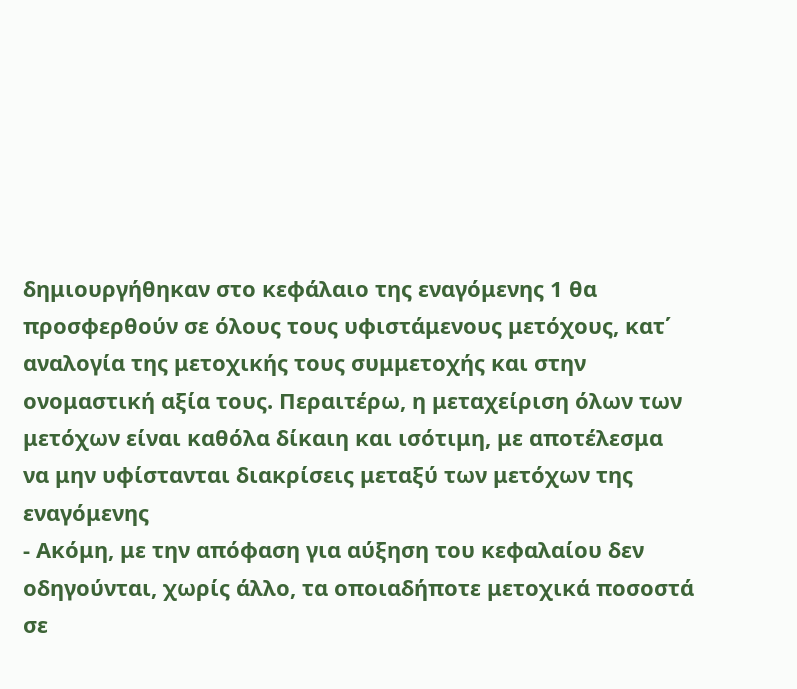δημιουργήθηκαν στο κεφάλαιο της εναγόμενης 1 θα προσφερθούν σε όλους τους υφιστάμενους μετόχους, κατ΄ αναλογία της μετοχικής τους συμμετοχής και στην ονομαστική αξία τους. Περαιτέρω, η μεταχείριση όλων των μετόχων είναι καθόλα δίκαιη και ισότιμη, με αποτέλεσμα να μην υφίστανται διακρίσεις μεταξύ των μετόχων της εναγόμενης
- Ακόμη, με την απόφαση για αύξηση του κεφαλαίου δεν οδηγούνται, χωρίς άλλο, τα οποιαδήποτε μετοχικά ποσοστά σε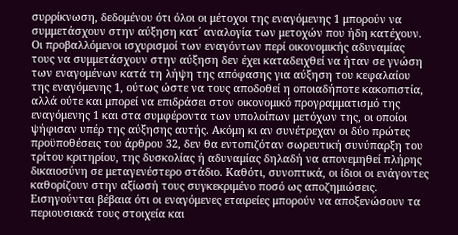συρρίκνωση, δεδομένου ότι όλοι οι μέτοχοι της εναγόμενης 1 μπορούν να συμμετάσχουν στην αύξηση κατ΄ αναλογία των μετοχών που ήδη κατέχουν. Οι προβαλλόμενοι ισχυρισμοί των εναγόντων περί οικονομικής αδυναμίας τους να συμμετάσχουν στην αύξηση δεν έχει καταδειχθεί να ήταν σε γνώση των εναγομένων κατά τη λήψη της απόφασης για αύξηση του κεφαλαίου της εναγόμενης 1, ούτως ώστε να τους αποδοθεί η οποιαδήποτε κακοπιστία, αλλά ούτε και μπορεί να επιδράσει στον οικονομικό προγραμματισμό της εναγόμενης 1 και στα συμφέροντα των υπολοίπων μετόχων της, οι οποίοι ψήφισαν υπέρ της αύξησης αυτής. Ακόμη κι αν συνέτρεχαν οι δύο πρώτες προϋποθέσεις του άρθρου 32, δεν θα εντοπιζόταν σωρευτική συνύπαρξη του τρίτου κριτηρίου, της δυσκολίας ή αδυναμίας δηλαδή να απονεμηθεί πλήρης δικαιοσύνη σε μεταγενέστερο στάδιο. Καθότι, συνοπτικά, οι ίδιοι οι ενάγοντες καθορίζουν στην αξίωσή τους συγκεκριμένο ποσό ως αποζημιώσεις. Εισηγούνται βέβαια ότι οι εναγόμενες εταιρείες μπορούν να αποξενώσουν τα περιουσιακά τους στοιχεία και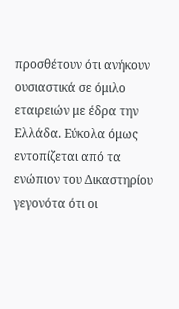προσθέτουν ότι ανήκουν ουσιαστικά σε όμιλο εταιρειών με έδρα την Ελλάδα. Εύκολα όμως εντοπίζεται από τα ενώπιον του Δικαστηρίου γεγονότα ότι οι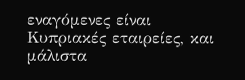εναγόμενες είναι Κυπριακές εταιρείες, και μάλιστα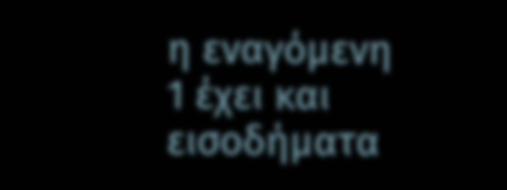η εναγόμενη 1 έχει και εισοδήματα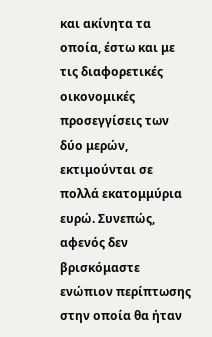και ακίνητα τα οποία, έστω και με τις διαφορετικές οικονομικές προσεγγίσεις των δύο μερών, εκτιμούνται σε πολλά εκατομμύρια ευρώ. Συνεπώς, αφενός δεν βρισκόμαστε ενώπιον περίπτωσης στην οποία θα ήταν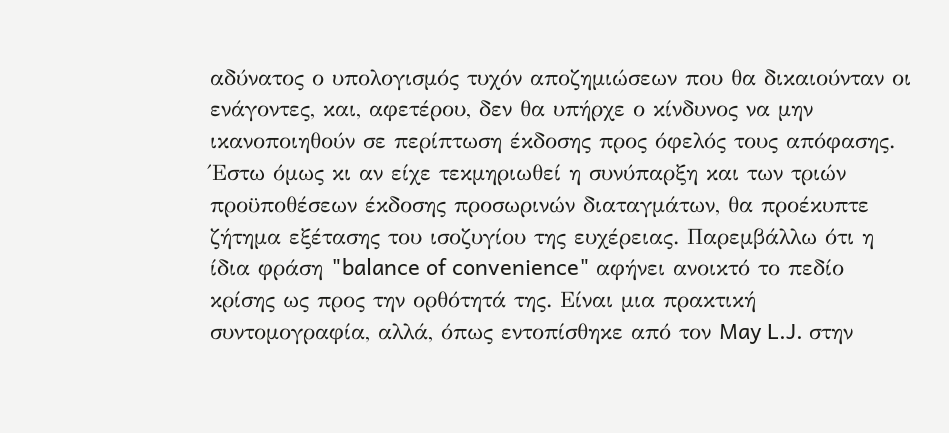αδύνατος ο υπολογισμός τυχόν αποζημιώσεων που θα δικαιούνταν οι ενάγοντες, και, αφετέρου, δεν θα υπήρχε ο κίνδυνος να μην ικανοποιηθούν σε περίπτωση έκδοσης προς όφελός τους απόφασης. Έστω όμως κι αν είχε τεκμηριωθεί η συνύπαρξη και των τριών προϋποθέσεων έκδοσης προσωρινών διαταγμάτων, θα προέκυπτε ζήτημα εξέτασης του ισοζυγίου της ευχέρειας. Παρεμβάλλω ότι η ίδια φράση "balance of convenience" αφήνει ανοικτό το πεδίο κρίσης ως προς την ορθότητά της. Είναι μια πρακτική συντομογραφία, αλλά, όπως εντοπίσθηκε από τον May L.J. στην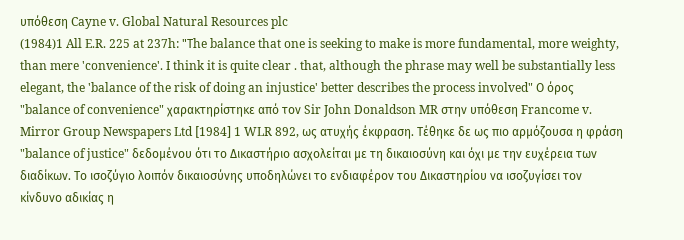υπόθεση Cayne v. Global Natural Resources plc
(1984)1 All E.R. 225 at 237h: "Τhe balance that one is seeking to make is more fundamental, more weighty, than mere 'convenience'. I think it is quite clear . that, although the phrase may well be substantially less elegant, the 'balance of the risk of doing an injustice' better describes the process involved" Ο όρος "balance of convenience" χαρακτηρίστηκε από τον Sir John Donaldson MR στην υπόθεση Francome v. Mirror Group Newspapers Ltd [1984] 1 WLR 892, ως ατυχής έκφραση. Tέθηκε δε ως πιο αρμόζουσα η φράση "balance of justice" δεδομένου ότι το Δικαστήριο ασχολείται με τη δικαιοσύνη και όχι με την ευχέρεια των διαδίκων. Το ισοζύγιο λοιπόν δικαιοσύνης υποδηλώνει το ενδιαφέρον του Δικαστηρίου να ισοζυγίσει τον κίνδυνο αδικίας η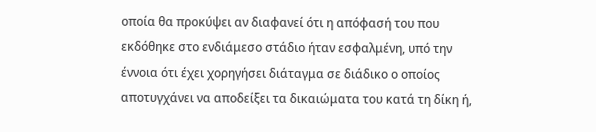οποία θα προκύψει αν διαφανεί ότι η απόφασή του που εκδόθηκε στο ενδιάμεσο στάδιο ήταν εσφαλμένη, υπό την έννοια ότι έχει χορηγήσει διάταγμα σε διάδικο ο οποίος αποτυγχάνει να αποδείξει τα δικαιώματα του κατά τη δίκη ή,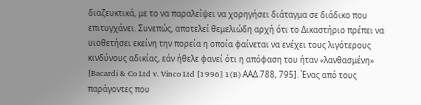διαζευκτικά, με το να παραλείψει να χορηγήσει διάταγμα σε διάδικο που επιτυγχάνει. Συνεπώς, αποτελεί θεμελιώδη αρχή ότι το Δικαστήριο πρέπει να υιοθετήσει εκείνη την πορεία η οποία φαίνεται να ενέχει τους λιγότερους κινδύνους αδικίας, εάν ήθελε φανεί ότι η απόφαση του ήταν «λανθασμένη» [Bacardi & Co Ltd v. Vinco Ltd [1996] 1(B) AAΔ.788, 795]. Ένας από τους παράγοντες που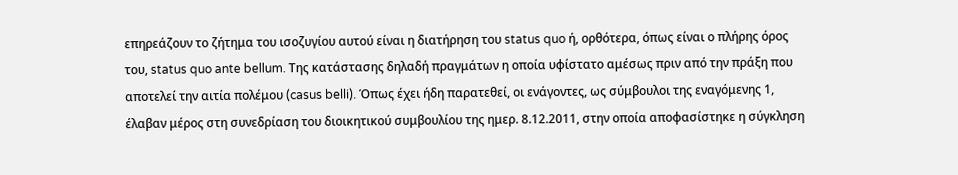επηρεάζουν το ζήτημα του ισοζυγίου αυτού είναι η διατήρηση του status quo ή, ορθότερα, όπως είναι ο πλήρης όρος του, status quo ante bellum. Της κατάστασης δηλαδή πραγμάτων η οποία υφίστατο αμέσως πριν από την πράξη που αποτελεί την αιτία πολέμου (casus belli). Όπως έχει ήδη παρατεθεί, οι ενάγοντες, ως σύμβουλοι της εναγόμενης 1, έλαβαν μέρος στη συνεδρίαση του διοικητικού συμβουλίου της ημερ. 8.12.2011, στην οποία αποφασίστηκε η σύγκληση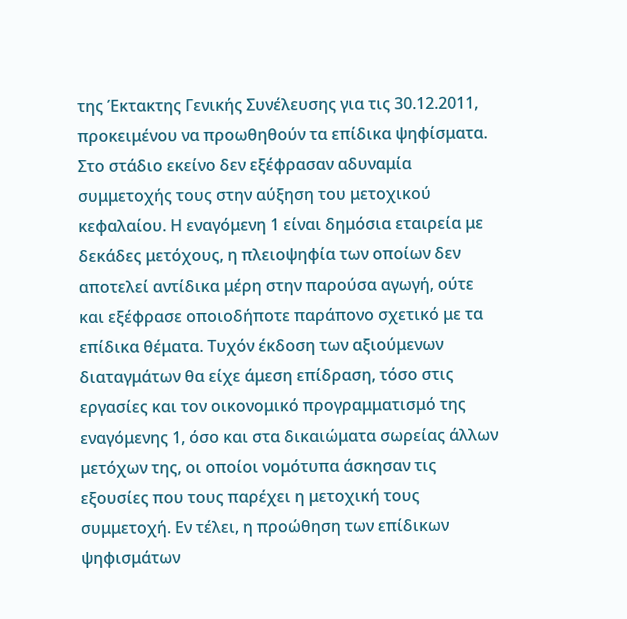της Έκτακτης Γενικής Συνέλευσης για τις 30.12.2011, προκειμένου να προωθηθούν τα επίδικα ψηφίσματα. Στο στάδιο εκείνο δεν εξέφρασαν αδυναμία συμμετοχής τους στην αύξηση του μετοχικού κεφαλαίου. Η εναγόμενη 1 είναι δημόσια εταιρεία με δεκάδες μετόχους, η πλειοψηφία των οποίων δεν αποτελεί αντίδικα μέρη στην παρούσα αγωγή, ούτε και εξέφρασε οποιοδήποτε παράπονο σχετικό με τα επίδικα θέματα. Τυχόν έκδοση των αξιούμενων διαταγμάτων θα είχε άμεση επίδραση, τόσο στις εργασίες και τον οικονομικό προγραμματισμό της εναγόμενης 1, όσο και στα δικαιώματα σωρείας άλλων μετόχων της, οι οποίοι νομότυπα άσκησαν τις εξουσίες που τους παρέχει η μετοχική τους συμμετοχή. Εν τέλει, η προώθηση των επίδικων ψηφισμάτων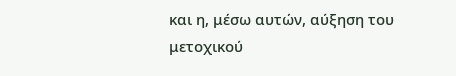και η, μέσω αυτών, αύξηση του μετοχικού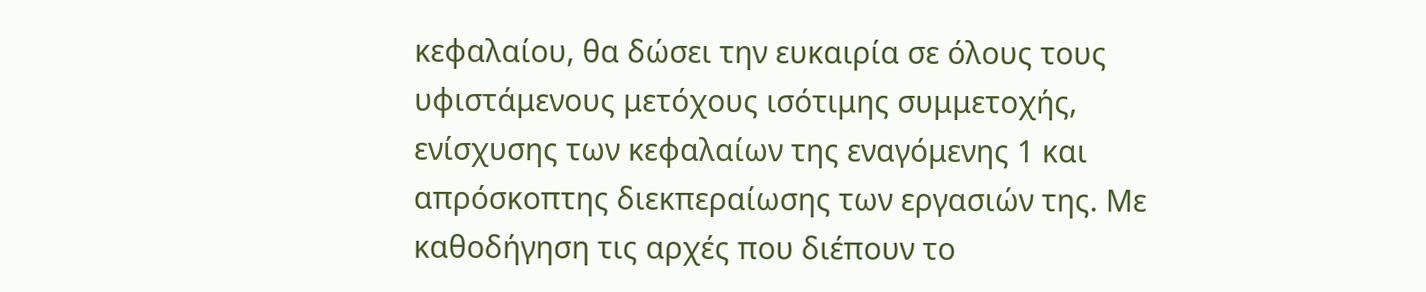κεφαλαίου, θα δώσει την ευκαιρία σε όλους τους υφιστάμενους μετόχους ισότιμης συμμετοχής, ενίσχυσης των κεφαλαίων της εναγόμενης 1 και απρόσκοπτης διεκπεραίωσης των εργασιών της. Με καθοδήγηση τις αρχές που διέπουν το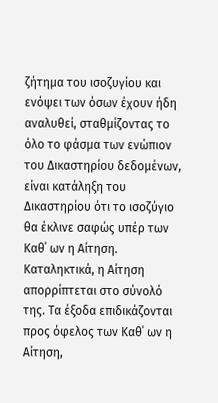ζήτημα του ισοζυγίου και ενόψει των όσων έχουν ήδη αναλυθεί, σταθμίζοντας το όλο το φάσμα των ενώπιον του Δικαστηρίου δεδομένων, είναι κατάληξη του Δικαστηρίου ότι το ισοζύγιο θα έκλινε σαφώς υπέρ των Καθ΄ ων η Αίτηση. Καταληκτικά, η Αίτηση απορρίπτεται στο σύνολό της. Τα έξοδα επιδικάζονται προς όφελος των Καθ΄ ων η Αίτηση,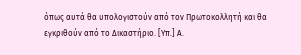όπως αυτά θα υπολογιστούν από τον Πρωτοκολλητή και θα εγκριθούν από το Δικαστήριο. [Υπ.] Α.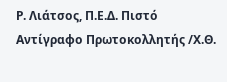Ρ. Λιάτσος, Π.Ε.Δ. Πιστό Αντίγραφο Πρωτοκολλητής /Χ.Θ.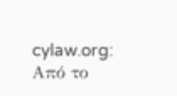cylaw.org: Από το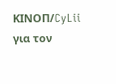ΚΙΝOΠ/CyLii για τον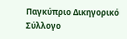Παγκύπριο Δικηγορικό Σύλλογο